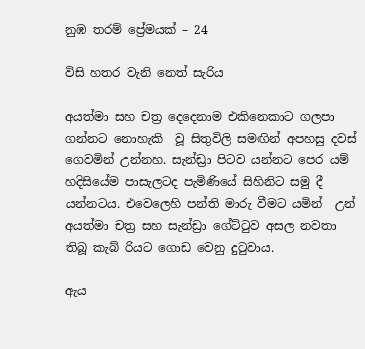නුඹ තරම් ප්‍රේමයක් – 24

විසි හතර වැනි නෙත් සැරිය

අයත්මා සහ චත්‍ර දෙදෙනාම එකිනෙකාට ගලපා ගන්නට නොහැකි  වූ සිතුවිලි සමඟින් අපහසු දවස් ගෙවමින් උන්නහ. සැන්ඩ්‍රා පිටව යන්නට පෙර යම් හදිසියේම පාසැලටද පැමිණියේ සිහිනිට සමු දී යන්නටය. එවෙලෙහි පන්ති මාරු වීමට යමින්  උන් අයත්මා චත්‍ර සහ සැන්ඩ්‍රා ගේට්ටුව අසල නවතා තිබූ කැබ් රියට ගොඩ වෙනු දුටුවාය.

ඇය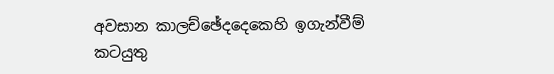අවසාන කාලච්ඡේදදෙකෙහි ඉගැන්වීම් කටයුතු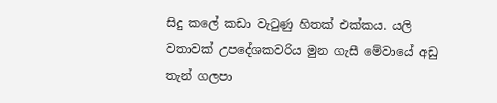සිදු කලේ කඩා වැටුණු හිතක් එක්කය. යලි වතාවක් උපදේශකවරිය මුන ගැසී මේවායේ අඩු තැන් ගලපා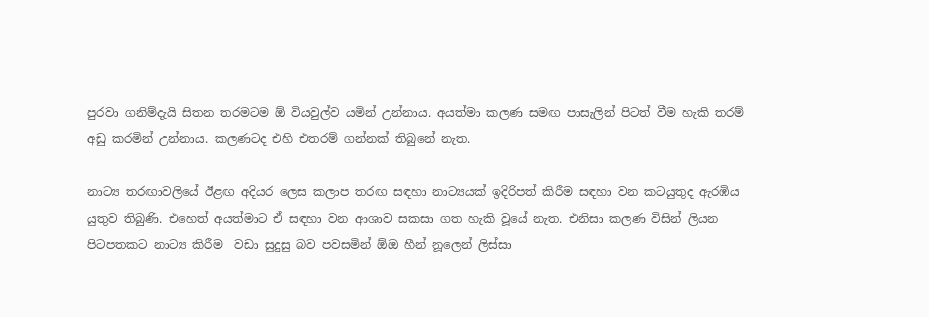පුරවා ගනිම්දැයි සිතන තරමටම ඕ වියවුල්ව යමින් උන්නාය. අයත්මා කලණ සමඟ පාසැලින් පිටත් වීම හැකි තරම් අඩු කරමින් උන්නාය. කලණටද එහි එතරම් ගන්නක් තිබුනේ නැත.

නාට්‍ය තරඟාවලියේ ඊළඟ අදියර ලෙස කලාප තරඟ සඳහා නාට්‍යයක් ඉදිරිපත් කිරීම සඳහා වන කටයුතුද ඇරඹිය යුතුව තිබුණි. එහෙත් අයත්මාට ඒ සඳහා වන ආශාව සකසා ගත හැකි වූයේ නැත. එනිසා කලණ විසින් ලියන පිටපතකට නාට්‍ය කිරීම  වඩා සුදුසු බව පවසමින් ඕඔ හීන් නූලෙන් ලිස්සා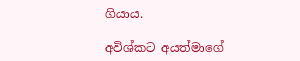ගියාය.

අවිශ්කට අයත්මාගේ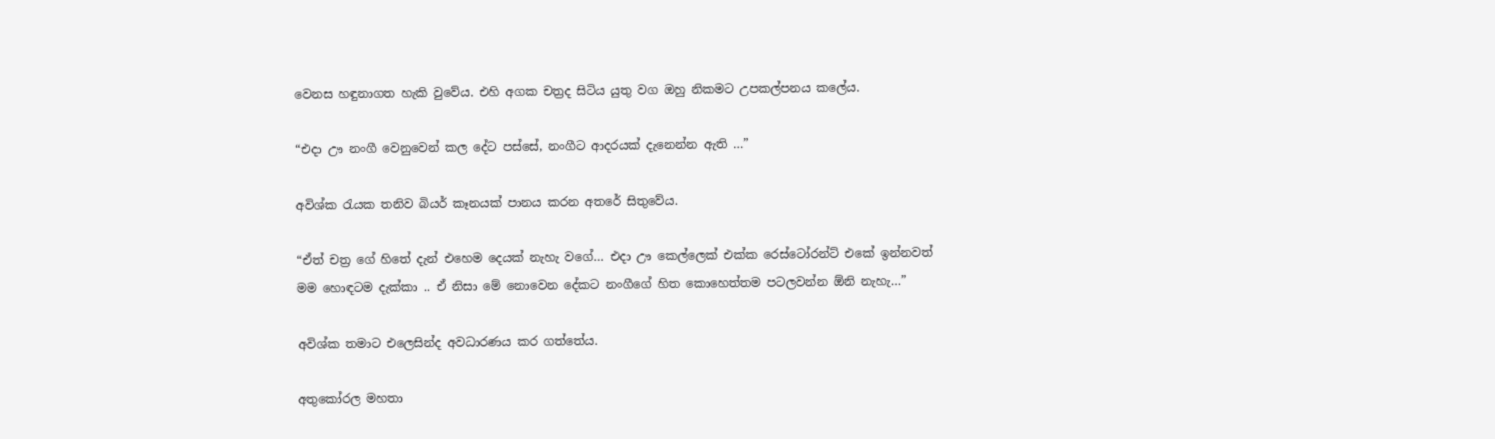වෙනස හඳුනාගත හැකි වුවේය. එහි අගක චත්‍රද සිටිය යුතු වග ඔහු නිකමට උපකල්පනය කලේය.

“එදා ඌ නංගී වෙනුවෙන් කල දේට පස්සේ, නංගීට ආදරයක් දැනෙන්න ඇති …”

අවිශ්ක රැයක තනිව බියර් කෑනයක් පානය කරන අතරේ සිතුවේය.

“ඒත් චත්‍ර ගේ හිතේ දැන් එහෙම දෙයක් නැහැ වගේ… එදා ඌ කෙල්ලෙක් එක්ක රෙස්ටෝරන්ට් එකේ ඉන්නවත් මම හොඳටම දැක්කා .. ඒ නිසා මේ නොවෙන දේකට නංගීගේ හිත කොහෙත්තම පටලවන්න ඕනි නැහැ…”

අවිශ්ක තමාට එලෙසින්ද අවධාරණය කර ගත්තේය.

අතුකෝරල මහතා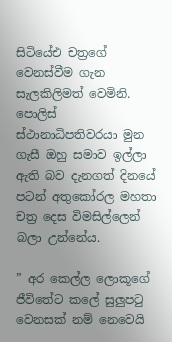සිටියේඑ චත්‍රගේ වෙනස්වීම ගැන සැලකිලිමත් වෙමිනි. පොලිස් ස්ථානාධිපතිවරයා මුන ගැසී ඔහු සමාව ඉල්ලා ඇති බව දැනගත් දිනයේ පටන් අතුකෝරල මහතා චත්‍ර දෙස විමසිල්ලෙන් බලා උන්නේය.

” අර කෙල්ල ලොකූගේ ජීවිතේට කලේ සුලුපටු වෙනසක් නම් නෙවෙයි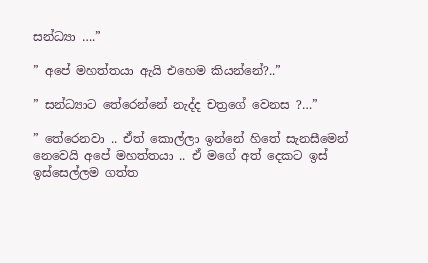සන්ධ්‍යා ….”

” අපේ මහත්තයා ඇයි එහෙම කියන්නේ?..”

” සන්ධ්‍යාට තේරෙන්නේ නැද්ද චත්‍රගේ වෙනස ?…”

” තේරෙනවා .. ඒත් කොල්ලා ඉන්නේ හිතේ සැනසීමෙන් නෙවෙයි අපේ මහත්තයා .. ඒ මගේ අත් දෙකට ඉස් ඉස්සෙල්ලම ගත්ත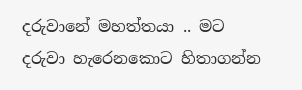දරුවානේ මහත්තයා .. මට දරුවා හැරෙනකොට හිතාගන්න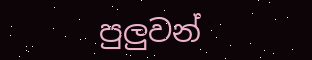පුලුවන්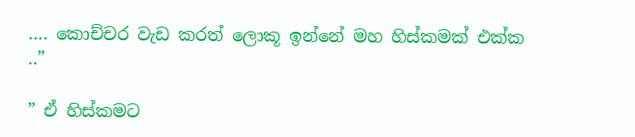…. කොච්චර වැඩ කරත් ලොකූ ඉන්නේ මහ හිස්කමක් එක්ක ..”

” ඒ හිස්කමට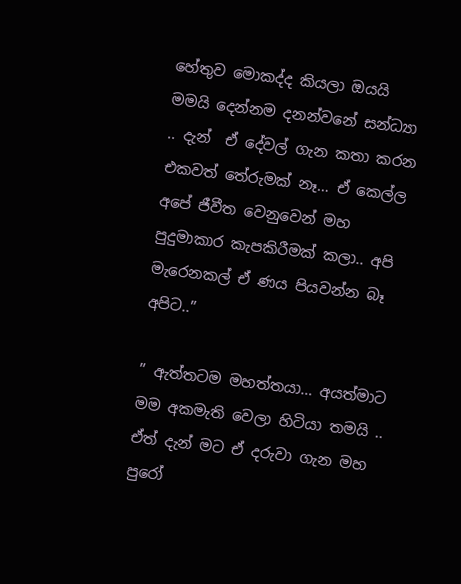හේතුව මොකද්ද කියලා ඔයයි මමයි දෙන්නම දනන්වනේ සන්ධ්‍යා  .. දැන්  ඒ දේවල් ගැන කතා කරන එකවත් තේරුමක් නෑ… ඒ කෙල්ල අපේ ජීවීත වෙනුවෙන් මහ පුදුමාකාර කැපකිරීමක් කලා.. අපි මැරෙනකල් ඒ ණය පියවන්න බෑ අපිට..”

” ඇත්තටම මහත්තයා… අයත්මාට මම අකමැති වෙලා හිටියා තමයි .. ඒත් දැන් මට ඒ දරුවා ගැන මහ පුරෝ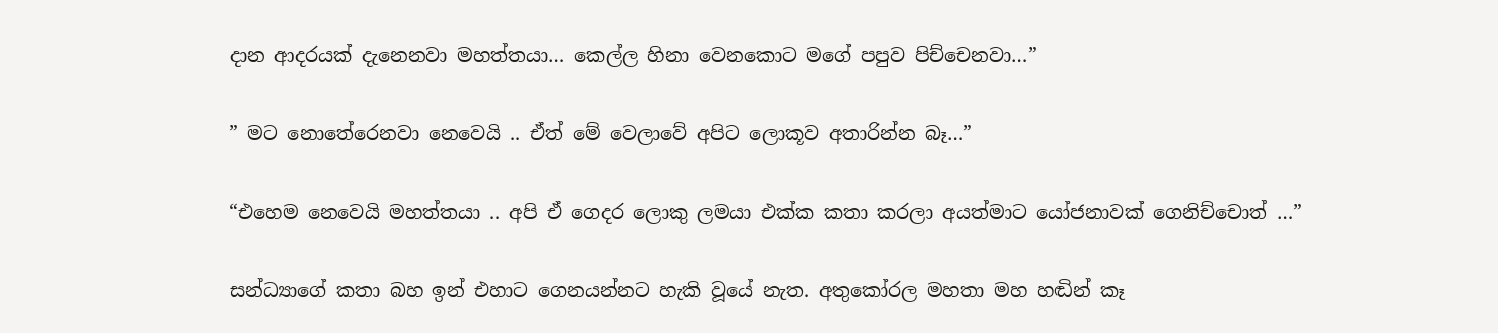දාන ආදරයක් දැනෙනවා මහත්තයා… කෙල්ල හිනා වෙනකොට මගේ පපුව පිච්චෙනවා…”

” මට නොතේරෙනවා නෙවෙයි .. ඒත් මේ වෙලාවේ අපිට ලොකූව අතාරින්න බෑ…”

“එහෙම නෙවෙයි මහත්තයා .. අපි ඒ ගෙදර ලොකු ලමයා එක්ක කතා කරලා අයත්මාට යෝජනාවක් ගෙනිච්චොත් …”

සන්ධ්‍යාගේ කතා බහ ඉන් එහාට ගෙනයන්නට හැකි වූයේ නැත. අතුකෝරල මහතා මහ හඬින් කෑ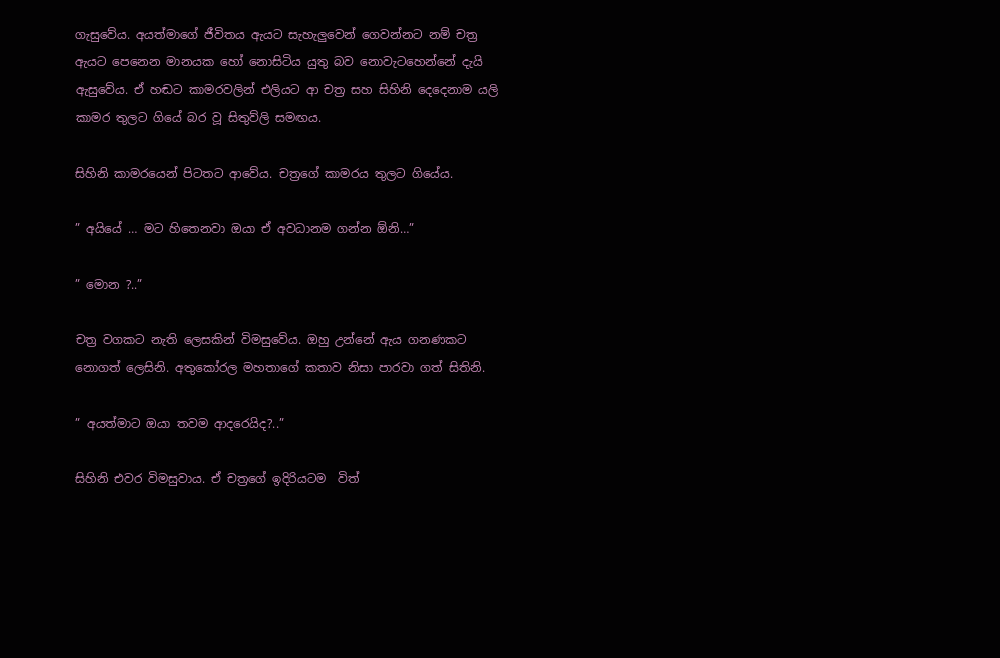ගැසුවේය. අයත්මාගේ ජීවිතය ඇයට සැහැලුවෙන් ගෙවන්නට නම් චත්‍ර ඇයට පෙනෙන මානයක හෝ නොසිටිය යුතු බව නොවැටහෙන්නේ දැයි ඇසුවේය. ඒ හඬට කාමරවලින් එලියට ආ චත්‍ර සහ සිහිනි දෙදෙනාම යලි කාමර තුලට ගියේ බර වූ සිතුව්ලි සමඟය.

සිහිනි කාමරයෙන් පිටතට ආවේය. චත්‍රගේ කාමරය තුලට ගියේය.

” අයියේ … මට හිතෙනවා ඔයා ඒ අවධානම ගන්න ඕනි…”

” මොන ?..”

චත්‍ර වගකට නැති ලෙසකින් විමසුවේය. ඔහු උන්නේ ඇය ගනණකට නොගත් ලෙසිනි. අතුකෝරල මහතාගේ කතාව නිසා පාරවා ගත් සිතිනි.

” අයත්මාට ඔයා තවම ආදරෙයිද?..”

සිහිනි එවර විමසුවාය. ඒ චත්‍රගේ ඉදිරියටම  විත්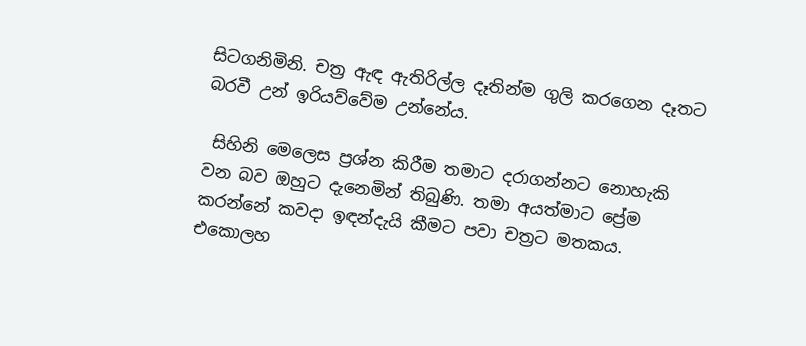සිටගනිමිනි. චත්‍ර ඇඳ ඇතිරිල්ල දෑතින්ම ගුලි කරගෙන දෑතට බරවී උන් ඉරියව්වේම උන්නේය.

 සිහිනි මෙලෙස ප්‍රශ්න කිරීම තමාට දරාගන්නට නොහැකි වන බව ඔහුට දැනෙමින් තිබුණි. තමා අයත්මාට ප්‍රේම කරන්නේ කවදා ඉඳන්දැයි කීමට පවා චත්‍රට මතකය. එකොලහ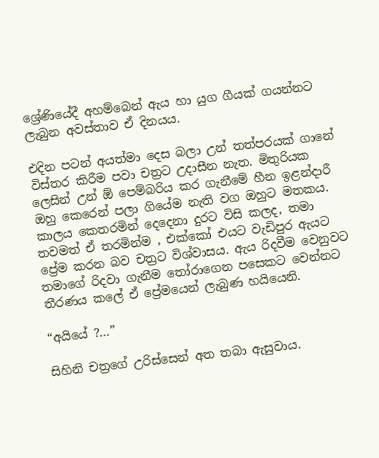ශ්‍රේණියේදී අහම්බෙන් ඇය හා යුග ගීයක් ගයන්නට ලැබුන අවස්තාව ඒ දිනයය.

එදින පටන් අයත්මා දෙස බලා උන් තත්පරයක් ගානේ විස්තර කිරීම පවා චත්‍රට උදාසීන නැත. මිතුරියක ලෙසින් උන් ඕ පෙම්බරිය කර ගැනීමේ හීන ඉළන්දාරී ඔහු කෙරෙන් පලා ගියේම නැති වග ඔහුට මතකය. කාලය කෙතරමින් දෙදෙනා දුරට විසි කලද, තමා තවමත් ඒ තරමින්ම , එක්කෝ එයට වැඩිපුර ඇයට ප්‍රේම කරන බව චත්‍රට විශ්වාසය. ඇය රිදවීම වෙනුවට තමාගේ රිදවා ගැනීම තෝරාගෙන පසෙකට වෙන්නට තීරණය කලේ ඒ ප්‍රේමයෙන් ලැබුණ හයියෙනි.

“අයියේ ?…”

සිහිනි චත්‍රගේ උරිස්සෙන් අත තබා ඇසුවාය.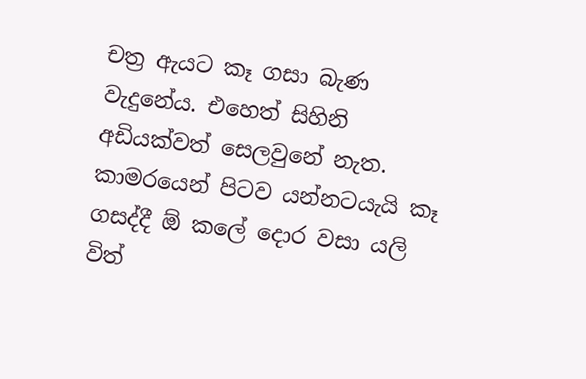චත්‍ර ඇයට කෑ ගසා බැණ වැදුනේය. එහෙත් සිහිනි අඩියක්වත් සෙලවුනේ නැත. කාමරයෙන් පිටව යන්නටයැයි කෑ ගසද්දී ඕ කලේ දොර වසා යලි විත්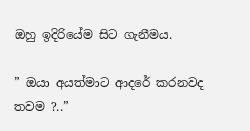ඔහු ඉදිරියේම සිට ගැනීමය.

” ඔයා අයත්මාට ආදරේ කරනවද තවම ?..”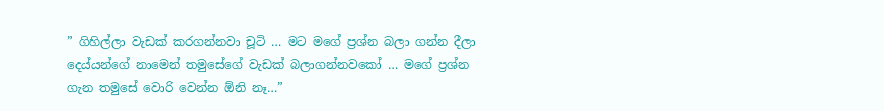” ගිහිල්ලා වැඩක් කරගන්නවා චූටි … මට මගේ ප්‍රශ්න බලා ගන්න දීලා දෙය්යන්ගේ නාමෙන් තමුසේගේ වැඩක් බලාගන්නවකෝ … මගේ ප්‍රශ්න ගැන තමුසේ වොරි වෙන්න ඕනි නෑ…”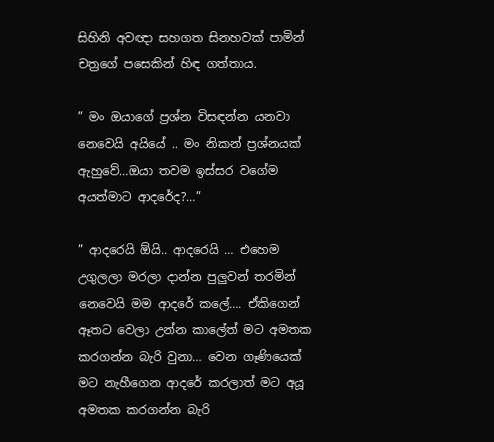සිහිනි අවඥා සහගත සිනහවක් පාමින් චත්‍රගේ පසෙකින් හිඳ ගත්තාය.

” මං ඔයාගේ ප්‍රශ්න විසඳන්න යනවා නෙවෙයි අයියේ .. මං නිකන් ප්‍රශ්නයක් ඇහුවේ…ඔයා තවම ඉස්සර වගේම අයත්මාට ආදරේද?…”

” ආදරෙයි ඕයි.. ආදරෙයි … එහෙම උගුලලා මරලා දාන්න පුලුවන් තරමින් නෙවෙයි මම ආදරේ කලේ…. ඒකිගෙන් ඈතට වෙලා උන්න කාලේත් මට අමතක කරගන්න බැරි වුනා… වෙන ගෑණියෙක් මට නැහීගෙන ආදරේ කරලාත් මට අයූ අමතක කරගන්න බැරි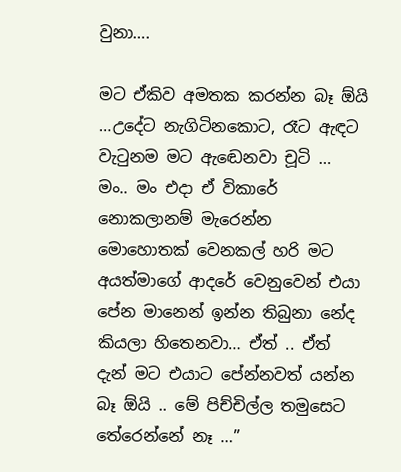වුනා….

මට ඒකිව අමතක කරන්න බෑ ඕයි …උදේට නැගිටිනකොට, රෑට ඇඳට වැටුනම මට ඇඬෙනවා චූටි …  මං.. මං එදා ඒ විකාරේ නොකලානම් මැරෙන්න මොහොතක් වෙනකල් හරි මට අයත්මාගේ ආදරේ වෙනුවෙන් එයා පේන මානෙන් ඉන්න තිබුනා නේද කියලා හිතෙනවා… ඒත් .. ඒත් දැන් මට එයාට පේන්නවත් යන්න බෑ ඕයි .. මේ පිච්චිල්ල තමුසෙට තේරෙන්නේ නෑ …”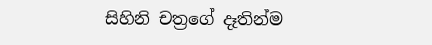සිහිනි චත්‍රගේ දෑතින්ම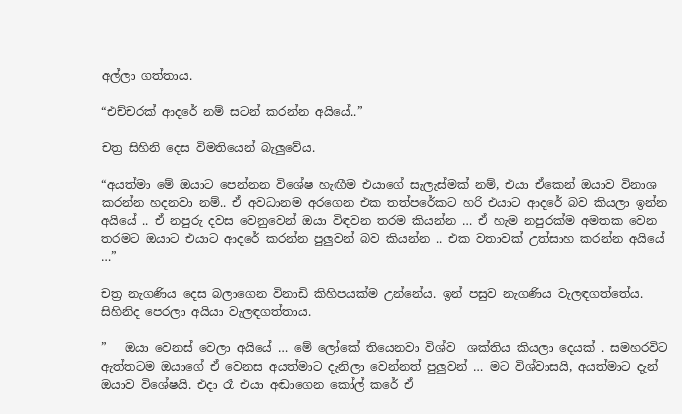අල්ලා ගත්තාය.

“එච්චරක් ආදරේ නම් සටන් කරන්න අයියේ..”

චත්‍ර සිහිනි දෙස විමතියෙන් බැලුවේය.

“අයත්මා මේ ඔයාට පෙන්නන විශේෂ හැඟීම එයාගේ සැලැස්මක් නම්, එයා ඒකෙන් ඔයාව විනාශ කරන්න හදනවා නම්.. ඒ අවධානම අරගෙන එක තත්පරේකට හරි එයාට ආදරේ බව කියලා ඉන්න අයියේ .. ඒ නපුරු දවස වෙනුවෙන් ඔයා විඳවන තරම කියන්න … ඒ හැම නපුරක්ම අමතක වෙන තරමට ඔයාට එයාට ආදරේ කරන්න පුලුවන් බව කියන්න .. එක වතාවක් උත්සාහ කරන්න අයියේ …”

චත්‍ර නැගණිය දෙස බලාගෙන විනාඩි කිහිපයක්ම උන්නේය. ඉන් පසුව නැගණිය වැලඳගත්තේය. සිහිනිද පෙරලා අයියා වැලඳගත්තාය.

”   ඔයා වෙනස් වෙලා අයියේ … මේ ලෝකේ තියෙනවා විශ්ව  ශක්තිය කියලා දෙයක් . සමහරවිට ඇත්තටම ඔයාගේ ඒ වෙනස අයත්මාට දැනිලා වෙන්නත් පුලුවන් … මට විශ්වාසයි, අයත්මාට දැන් ඔයාව විශේෂයි. එදා රෑ එයා අඬාගෙන කෝල් කරේ ඒ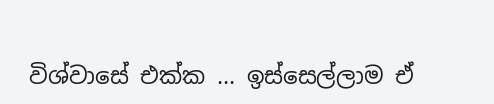විශ්වාසේ එක්ක … ඉස්සෙල්ලාම ඒ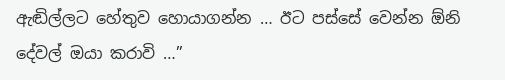ඇඬිල්ලට හේතුව හොයාගන්න … ඊට පස්සේ වෙන්න ඕනි දේවල් ඔයා කරාවි …”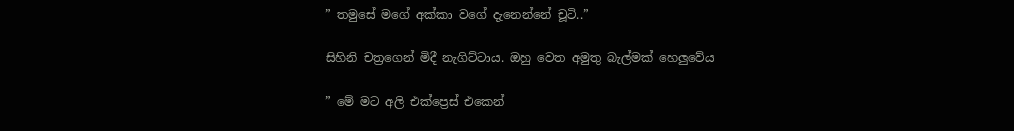” තමුසේ මගේ අක්කා වගේ දැනෙන්නේ චූටි..”

සිහිනි චත්‍රගෙන් මිදී නැගිට්ටාය. ඔහු වෙත අමුතු බැල්මක් හෙලුවේය

” මේ මට අලි එක්ප්‍රෙස් එකෙන්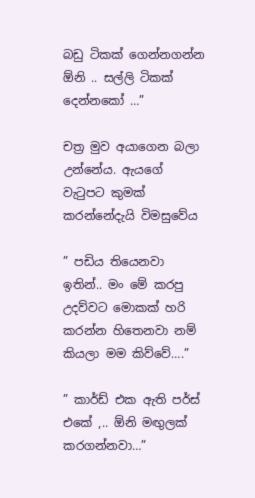බඩු ටිකක් ගෙන්නගන්න ඕනි .. සල්ලි ටිකක් දෙන්නකෝ …”

චත්‍ර මුව අයාගෙන බලා උන්නේය. ඇයගේ වැටුපට කුමක් කරන්නේදැයි විමසුවේය

” පඩිය තියෙනවා ඉතින්.. මං මේ කරපු උදව්වට මොකක් හරි කරන්න හිතෙනවා නම් කියලා මම කිව්වේ….”

” කාර්ඩ් එක ඇති පර්ස් එකේ ,.. ඕනි මඟුලක් කරගන්නවා…”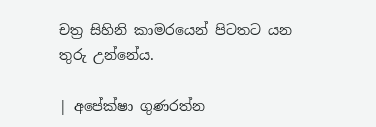චත්‍ර සිහිනි කාමරයෙන් පිටතට යන තුරු උන්නේය.

| අපේක්ෂා ගුණරත්න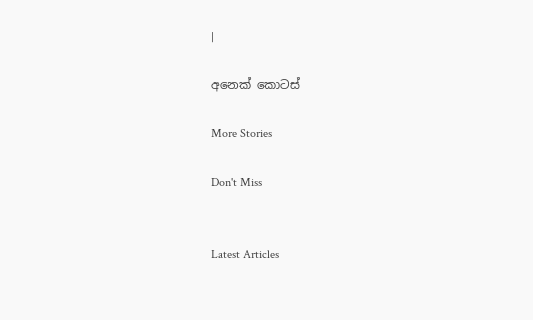|

අනෙක් කොටස්

More Stories

Don't Miss


Latest Articles